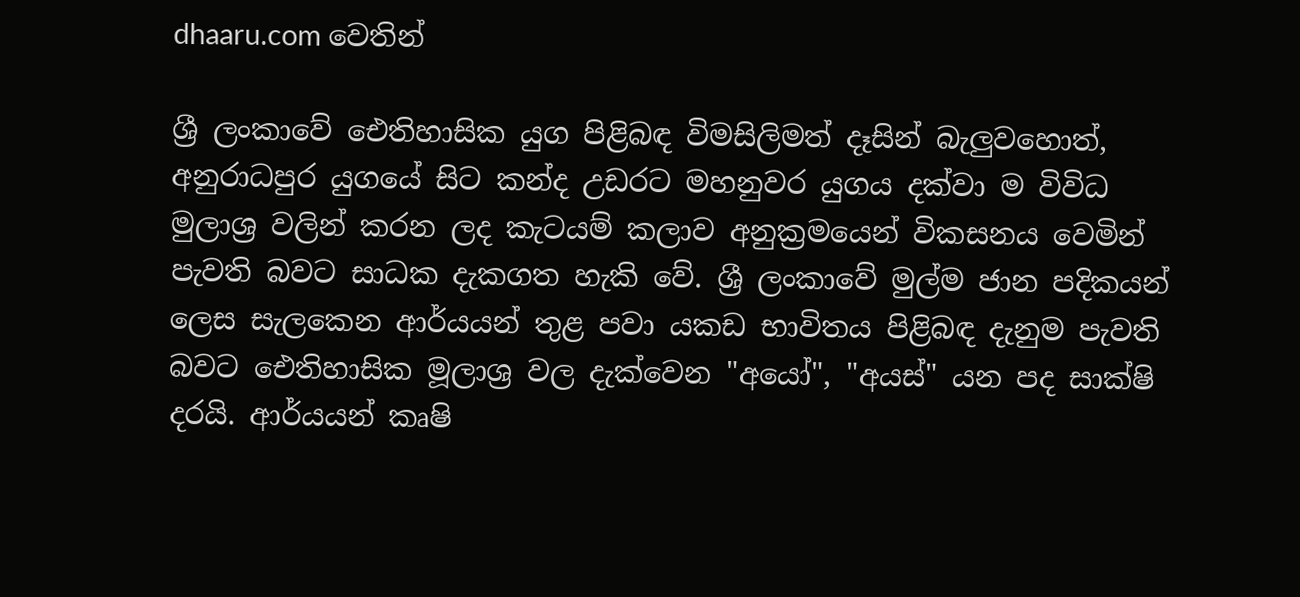dhaaru.com වෙතින්

ශ්‍රී ලංකාවේ ඓතිහාසික යුග පිළිබඳ විමසිලිමත් දෑසින් බැලුවහොත්, අනුරාධපුර යුගයේ සිට කන්ද උඩරට මහනුවර යුගය දක්වා ම විවිධ මුලාශ්‍ර වලින් කරන ලද කැටයම් කලාව අනුක්‍රමයෙන් විකසනය වෙමින් පැවති බවට සාධක දැකගත හැකි වේ. ශ්‍රී ලංකාවේ මුල්ම ජාන පදිකයන් ලෙස සැලකෙන ආර්යයන් තුළ පවා යකඩ භාවිතය පිළිබඳ දැනුම පැවති බවට ඓතිහාසික මූලාශ්‍ර වල දැක්වෙන "අයෝ", "අයස්" යන පද සාක්ෂි දරයි. ආර්යයන් කෘෂි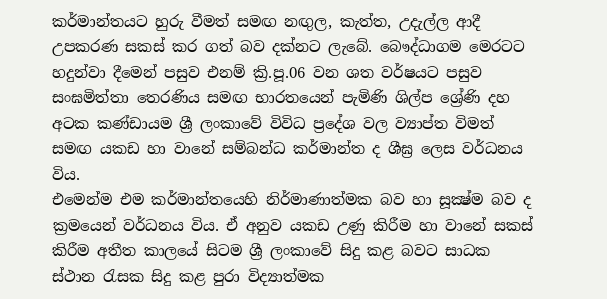කර්මාන්තයට හුරු වීමත් සමඟ නඟුල, කැත්ත, උදැල්ල ආදී උපකරණ සකස් කර ගත් බව දක්නට ලැබේ. බෞද්ධාගම මෙරටට හදුන්වා දීමෙන් පසුව එනම් ක්‍රි.පූ.06 වන ශත වර්ෂයට පසුව සංඝමිත්තා තෙරණිය සමඟ භාරතයෙන් පැමිණි ශිල්ප ශ්‍රේණි දහ අටක කණ්ඩායම ශ්‍රී ලංකාවේ විවිධ ප්‍රදේශ වල ව්‍යාප්ත විමත් සමඟ යකඩ හා වානේ සම්බන්ධ කර්මාන්ත ද ශීඝ්‍ර ලෙස වර්ධනය විය.
එමෙන්ම එම කර්මාන්තයෙහි නිර්මාණාත්මක බව හා සූක්‍ෂ්ම බව ද ක්‍රමයෙන් වර්ධනය විය. ඒ අනුව යකඩ උණු කිරීම හා වානේ සකස් කිරීම අතීත කාලයේ සිටම ශ්‍රී ලංකාවේ සිදු කළ බවට සාධක ස්ථාන රැසක සිදු කළ පුරා විද්‍යාත්මක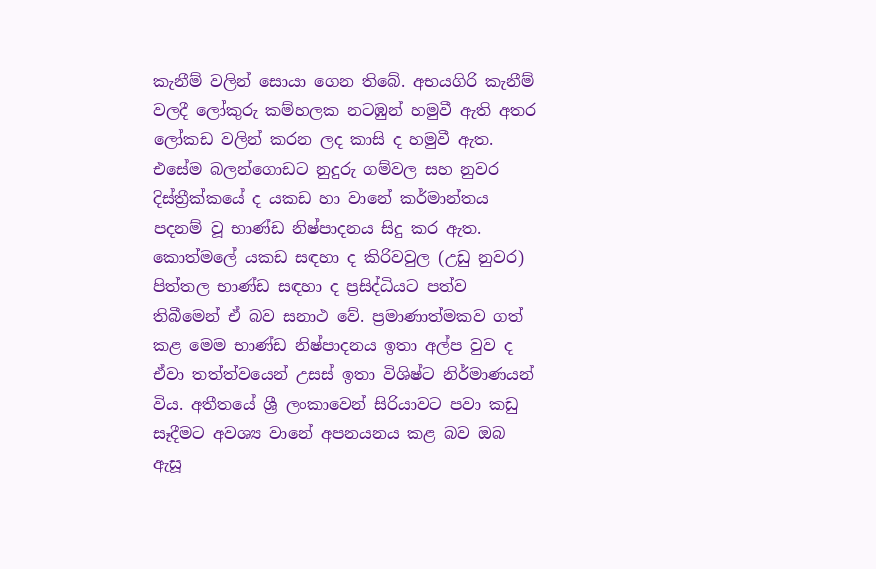කැනීම් වලින් සොයා ගෙන තිබේ. අභයගිරි කැනීම් වලදී ලෝකුරු කම්හලක නටඹුන් හමුවී ඇති අතර ලෝකඩ වලින් කරන ලද කාසි ද හමුවී ඇත. එසේම බලන්ගොඩට නුදුරු ගම්වල සහ නුවර දිස්ත්‍රීක්කයේ ද යකඩ හා වානේ කර්මාන්තය පදනම් වූ භාණ්ඩ නිෂ්පාදනය සිදු කර ඇත. කොත්මලේ යකඩ සඳහා ද කිරිවවුල (උඩු නුවර) පිත්තල භාණ්ඩ සඳහා ද ප්‍රසිද්ධියට පත්ව තිබීමෙන් ඒ බව සනාථ වේ. ප්‍රමාණාත්මකව ගත් කළ මෙම භාණ්ඩ නිෂ්පාදනය ඉතා අල්ප වුව ද ඒවා තත්ත්වයෙන් උසස් ඉතා විශිෂ්ට නිර්මාණයන් විය. අතීතයේ ශ්‍රී ලංකාවෙන් සිරියාවට පවා කඩු සෑදීමට අවශ්‍ය වානේ අපනයනය කළ බව ඔබ ඇසූ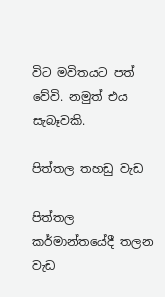විට මවිතයට පත් වේවි. නමුත් එය සැබෑවකි.

පිත්තල තහඩු වැඩ

පිත්තල කර්මාන්තයේදී තලන වැඩ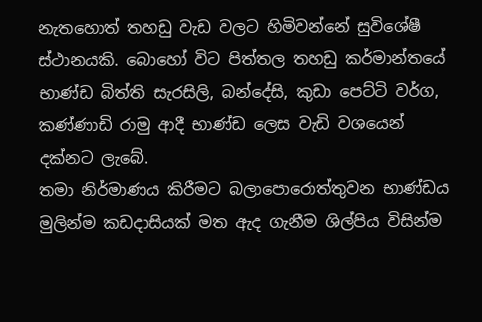නැතහොත් තහඩු වැඩ වලට හිමිවන්නේ සුවිශේෂී ස්ථානයකි. බොහෝ විට පිත්තල තහඩු කර්මාන්තයේ භාණ්ඩ බිත්ති සැරසිලි, බන්දේසි, කුඩා පෙට්ටි වර්ග, කණ්ණාඩි රාමු ආදී භාණ්ඩ ලෙස වැඩි වශයෙන් දක්නට ලැබේ.
තමා නිර්මාණය කිරීමට බලාපොරොත්තුවන භාණ්ඩය මුලින්ම කඩදාසියක් මත ඇද ගැනීම ශිල්පිය විසින්ම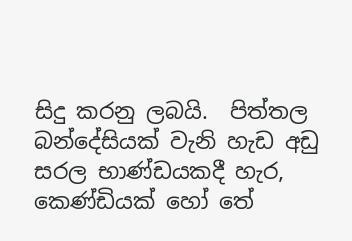සිදු කරනු ලබයි.  පිත්තල බන්දේසියක් වැනි හැඩ අඩු සරල භාණ්ඩයකදී හැර, කෙණ්ඩියක් හෝ තේ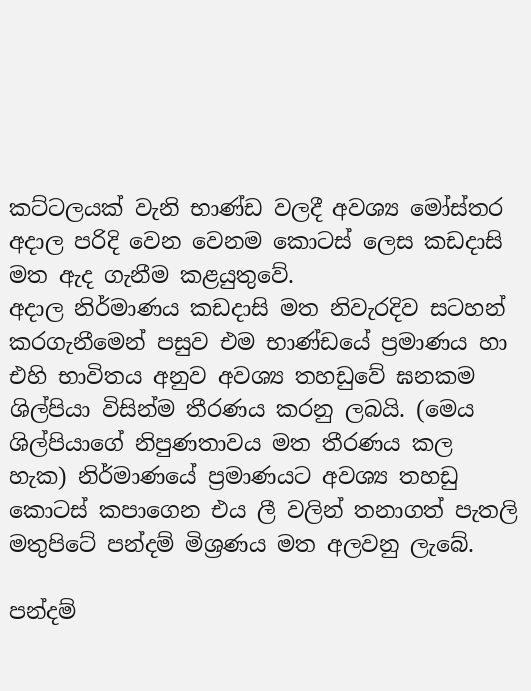කට්ටලයක් වැනි භාණ්ඩ වලදී අවශ්‍ය මෝස්තර අදාල පරිදි වෙන වෙනම කොටස් ලෙස කඩදාසි මත ඇද ගැනීම කළයුතුවේ.
අදාල නිර්මාණය කඩදාසි මත නිවැරදිව සටහන් කරගැනීමෙන් පසුව එම භාණ්ඩයේ ප්‍රමාණය හා එහි භාවිතය අනුව අවශ්‍ය තහඩුවේ ඝනකම ශිල්පියා විසින්ම තීරණය කරනු ලබයි. (මෙය ශිල්පියාගේ නිපුණතාවය මත තීරණය කල හැක) නිර්මාණයේ ප්‍රමාණයට අවශ්‍ය තහඩු කොටස් කපාගෙන එය ලී වලින් තනාගත් පැතලි මතුපිටේ පන්දම් මිශ්‍රණය මත අලවනු ලැබේ.

පන්දම්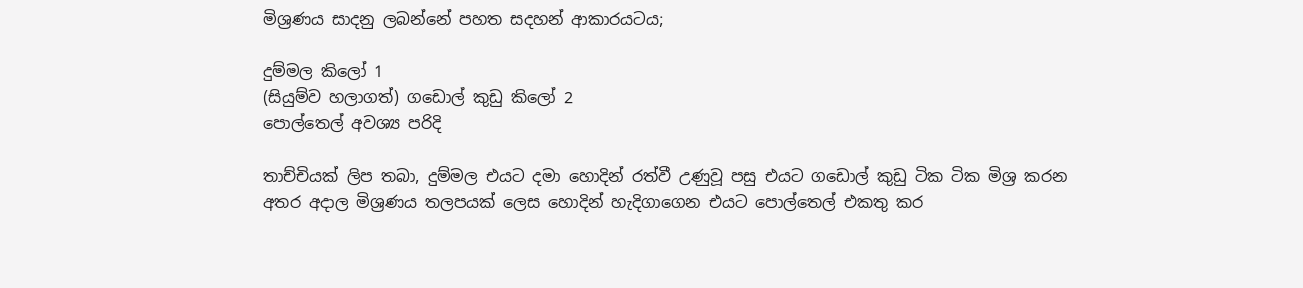මිශ්‍රණය සාදනු ලබන්නේ පහත සදහන් ආකාරයටය;

දුම්මල කිලෝ 1
(සියුම්ව හලාගත්) ගඩොල් කුඩු කිලෝ 2
පොල්තෙල් අවශ්‍ය පරිදි

තාච්චියක් ලිප තබා, දුම්මල එයට දමා හොදින් රත්වී උණුවූ පසු එයට ගඩොල් කුඩු ටික ටික මිශ්‍ර කරන අතර අදාල මිශ්‍රණය තලපයක් ලෙස හොදින් හැදිගාගෙන එයට පොල්තෙල් එකතු කර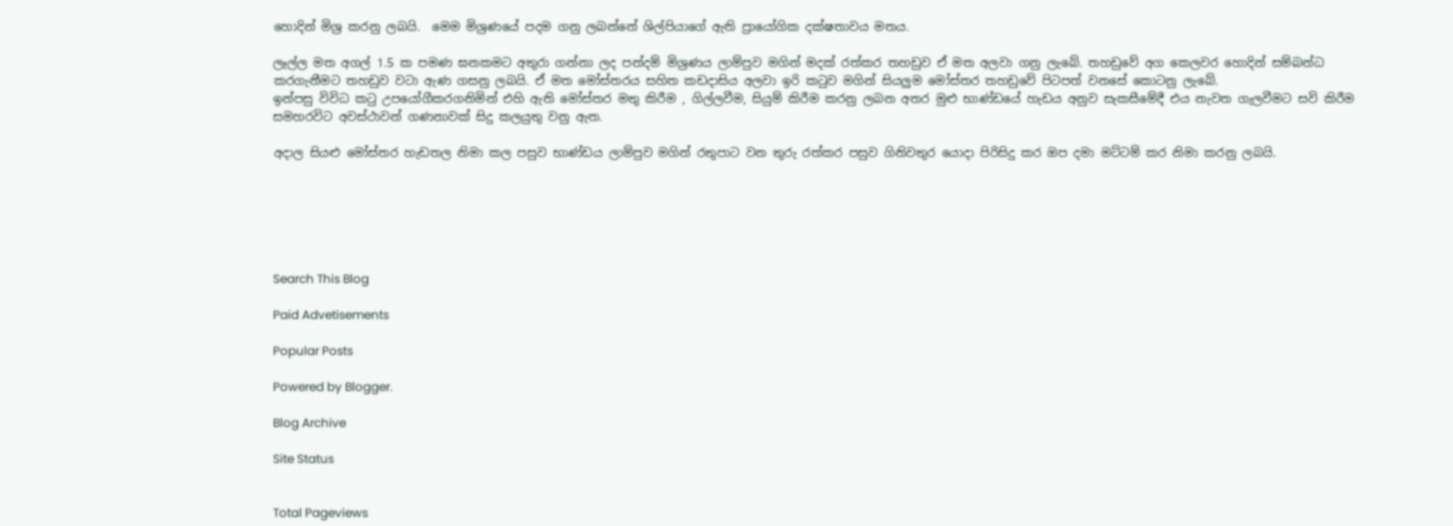හොදින් මිශ්‍ර කරනු ලබයි.  මෙම මිශ්‍රණයේ පදම ගනු ලබන්නේ ශිල්පියාගේ ඇති ප්‍රායෝගික දක්ෂතාවය මතය.

ලෑල්ල මත අගල් 1.5 ක පමණ ඝනකමට අතුරා ගන්නා ලද පන්දම් මිශ්‍රණය ලාම්පුව මගින් මදක් රත්කර තහඩුව ඒ මත අලවා ගනු ලැබේ. තහඩුවේ අග කෙලවර හොදින් සම්බන්ධ කරගැනීමට තහඩුව වටා ඇණ ගසනු ලබයි. ඒ මත මෝස්තරය සහිත කඩදාසිය අලවා ඉරි කටුව මගින් සියලුම මෝස්තර තහඩුවේ පිටපත් වනසේ කොටනු ලැබේ.
ඉන්පසු විවිධ කටු උපයෝගීකරගනිමින් එහි ඇති මෝස්තර මතු කිරීම , ගිල්ලවීම, සියුම් කිරීම කරනු ලබන අතර මුළු භාණ්ඩයේ හැඩය අනුව සැකසීමේදී එය නැවත ගැලවීමට සවි කිරීම සමහරවිට අවස්ථාවන් ගණනාවක් සිදු කලයුතු වනු ඇත.

අදාල සියළු මෝස්තර හැඩතල නිමා කල පසුව භාණ්ඩය ලාම්පුව මගින් රතුපාට වන තුරු රත්කර පසුව ගිනිවතුර යොදා පිරිසිදු කර ඔප දමා මට්ටම් කර නිමා කරනු ලබයි.






Search This Blog

Paid Advetisements

Popular Posts

Powered by Blogger.

Blog Archive

Site Status


Total Pageviews